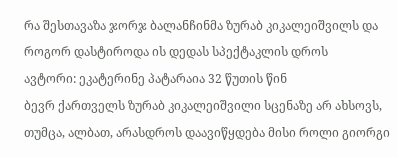რა შესთავაზა ჯორჯ ბალანჩინმა ზურაბ კიკალეიშვილს და როგორ დასტიროდა ის დედას სპექტაკლის დროს
ავტორი: ეკატერინე პატარაია 32 წუთის წინ
ბევრ ქართველს ზურაბ კიკალეიშვილი სცენაზე არ ახსოვს, თუმცა, ალბათ, არასდროს დაავიწყდება მისი როლი გიორგი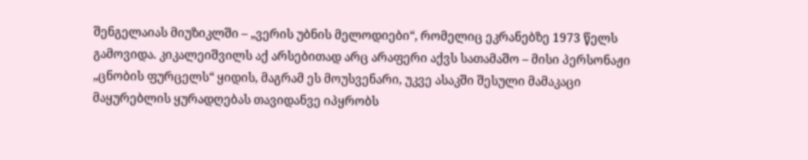შენგელაიას მიუზიკლში – „ვერის უბნის მელოდიები“, რომელიც ეკრანებზე 1973 წელს გამოვიდა. კიკალეიშვილს აქ არსებითად არც არაფერი აქვს სათამაშო – მისი პერსონაჟი „ცნობის ფურცელს“ ყიდის, მაგრამ ეს მოუსვენარი, უკვე ასაკში შესული მამაკაცი მაყურებლის ყურადღებას თავიდანვე იპყრობს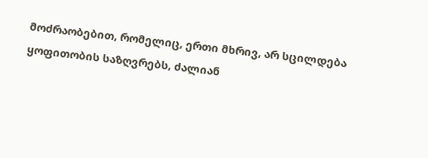მოძრაობებით, რომელიც, ერთი მხრივ, არ სცილდება ყოფითობის საზღვრებს, ძალიან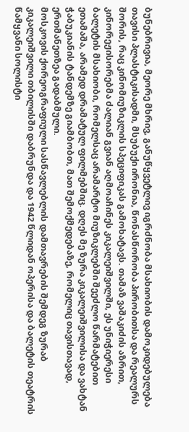ბუნებრივია, მეორე მხრივ, განუწყვეტლივ იგრძნობა მსახიობის დამოკიდებულება თავისი პლასტიკისადმი, მსუბუქი ირონია, წონასწორობა პირობითსა და რეალურს შორის, რაც კინომიუზიკლის სპეციფიკას გამოხატავს. თამაზ ვაშაკიძის აზრით, კინორეჟისორებმა ძალიან გვიან აღმოაჩინეს კიკალეიშვილში, ეს უნიჭიერესი ბალეტის მსახიობი, რომელსაც არამარტო მიუზიკლებში შეეძლო წარმატებით ეთამაშა, არამედ დრამატულ ფილმებშიც. დღეს მე ზურა კიკალეიშვილისა და ვახტან ჭაბუკიანის ტანდემზე გიამბობთ, მათ შემოქმედებაზე, რომელიც თავისთავად, ერთმანეთზეა გადაბმული.
მოსკოვის ქორეოგრაფიული სასწავლებლის დამთავრების შემდეგ ზურაბ კიკალეიშვილი თბილისში დაბრუნდა და 1942 წლიდან ოპერისა და ბალეტის თეატრის წამყვანი სოლისტი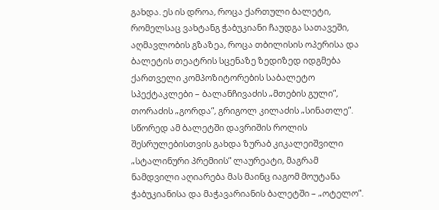გახდა. ეს ის დროა, როცა ქართული ბალეტი, რომელსაც ვახტანგ ჭაბუკიანი ჩაუდგა სათავეში, აღმავლობის გზაზეა, როცა თბილისის ოპერისა და ბალეტის თეატრის სცენაზე ზედიზედ იდგმება ქართველი კომპოზიტორების საბალეტო სპექტაკლები – ბალანჩივაძის „მთების გული“, თორაძის „გორდა“, გრიგოლ კილაძის „სინათლე“. სწორედ ამ ბალეტში დავრიშის როლის შესრულებისთვის გახდა ზურაბ კიკალეიშვილი „სტალინური პრემიის“ ლაურეატი, მაგრამ ნამდვილი აღიარება მას მაინც იაგომ მოუტანა ჭაბუკიანისა და მაჭავარიანის ბალეტში – „ოტელო“.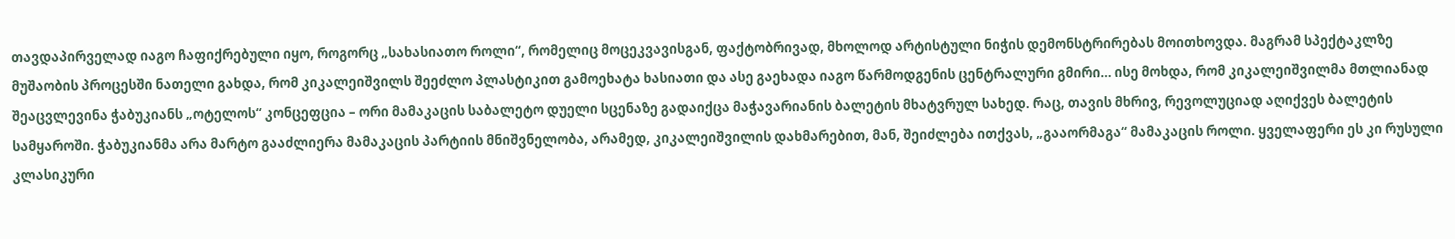თავდაპირველად იაგო ჩაფიქრებული იყო, როგორც „სახასიათო როლი“, რომელიც მოცეკვავისგან, ფაქტობრივად, მხოლოდ არტისტული ნიჭის დემონსტრირებას მოითხოვდა. მაგრამ სპექტაკლზე მუშაობის პროცესში ნათელი გახდა, რომ კიკალეიშვილს შეეძლო პლასტიკით გამოეხატა ხასიათი და ასე გაეხადა იაგო წარმოდგენის ცენტრალური გმირი… ისე მოხდა, რომ კიკალეიშვილმა მთლიანად შეაცვლევინა ჭაბუკიანს „ოტელოს“ კონცეფცია – ორი მამაკაცის საბალეტო დუელი სცენაზე გადაიქცა მაჭავარიანის ბალეტის მხატვრულ სახედ. რაც, თავის მხრივ, რევოლუციად აღიქვეს ბალეტის სამყაროში. ჭაბუკიანმა არა მარტო გააძლიერა მამაკაცის პარტიის მნიშვნელობა, არამედ, კიკალეიშვილის დახმარებით, მან, შეიძლება ითქვას, „გააორმაგა“ მამაკაცის როლი. ყველაფერი ეს კი რუსული კლასიკური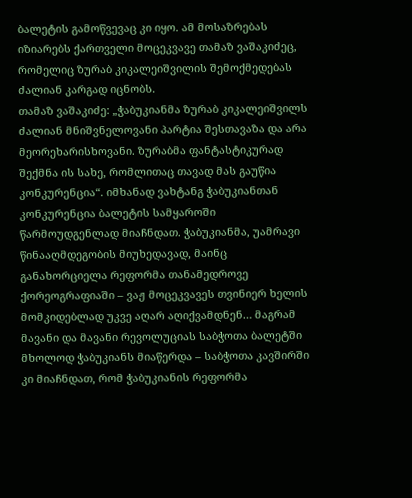ბალეტის გამოწვევაც კი იყო. ამ მოსაზრებას იზიარებს ქართველი მოცეკვავე თამაზ ვაშაკიძეც, რომელიც ზურაბ კიკალეიშვილის შემოქმედებას ძალიან კარგად იცნობს.
თამაზ ვაშაკიძე: „ჭაბუკიანმა ზურაბ კიკალეიშვილს ძალიან მნიშვნელოვანი პარტია შესთავაზა და არა მეორეხარისხოვანი. ზურაბმა ფანტასტიკურად შექმნა ის სახე, რომლითაც თავად მას გაუწია კონკურენცია“. იმხანად ვახტანგ ჭაბუკიანთან კონკურენცია ბალეტის სამყაროში წარმოუდგენლად მიაჩნდათ. ჭაბუკიანმა, უამრავი წინააღმდეგობის მიუხედავად, მაინც განახორციელა რეფორმა თანამედროვე ქორეოგრაფიაში – ვაჟ მოცეკვავეს თვინიერ ხელის მომკიდებლად უკვე აღარ აღიქვამდნენ… მაგრამ მავანი და მავანი რევოლუციას საბჭოთა ბალეტში მხოლოდ ჭაბუკიანს მიაწერდა – საბჭოთა კავშირში კი მიაჩნდათ, რომ ჭაბუკიანის რეფორმა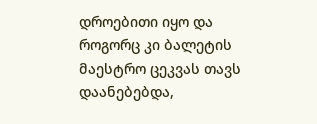დროებითი იყო და როგორც კი ბალეტის მაესტრო ცეკვას თავს დაანებებდა,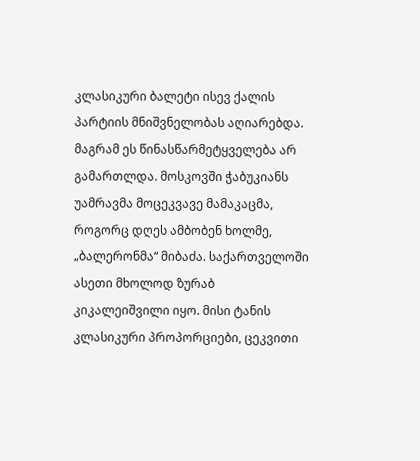კლასიკური ბალეტი ისევ ქალის პარტიის მნიშვნელობას აღიარებდა. მაგრამ ეს წინასწარმეტყველება არ გამართლდა. მოსკოვში ჭაბუკიანს უამრავმა მოცეკვავე მამაკაცმა, როგორც დღეს ამბობენ ხოლმე, „ბალერონმა“ მიბაძა. საქართველოში ასეთი მხოლოდ ზურაბ კიკალეიშვილი იყო. მისი ტანის კლასიკური პროპორციები, ცეკვითი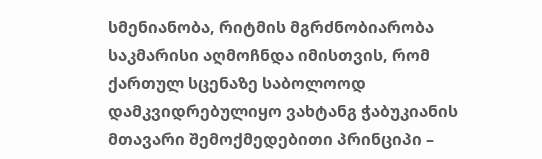სმენიანობა, რიტმის მგრძნობიარობა საკმარისი აღმოჩნდა იმისთვის, რომ ქართულ სცენაზე საბოლოოდ დამკვიდრებულიყო ვახტანგ ჭაბუკიანის მთავარი შემოქმედებითი პრინციპი –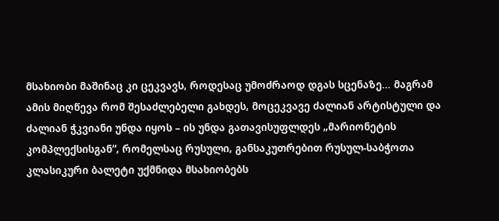მსახიობი მაშინაც კი ცეკვავს, როდესაც უმოძრაოდ დგას სცენაზე… მაგრამ ამის მიღწევა რომ შესაძლებელი გახდეს, მოცეკვავე ძალიან არტისტული და ძალიან ჭკვიანი უნდა იყოს – ის უნდა გათავისუფლდეს „მარიონეტის კომპლექსისგან“, რომელსაც რუსული, განსაკუთრებით რუსულ-საბჭოთა კლასიკური ბალეტი უქმნიდა მსახიობებს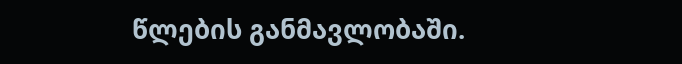წლების განმავლობაში.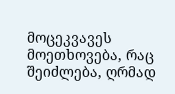მოცეკვავეს მოეთხოვება, რაც შეიძლება, ღრმად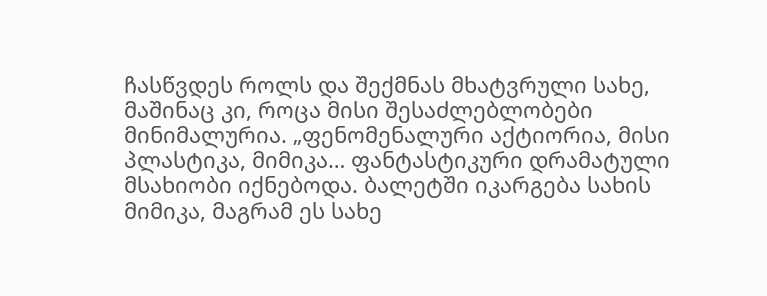ჩასწვდეს როლს და შექმნას მხატვრული სახე, მაშინაც კი, როცა მისი შესაძლებლობები მინიმალურია. „ფენომენალური აქტიორია, მისი პლასტიკა, მიმიკა… ფანტასტიკური დრამატული მსახიობი იქნებოდა. ბალეტში იკარგება სახის მიმიკა, მაგრამ ეს სახე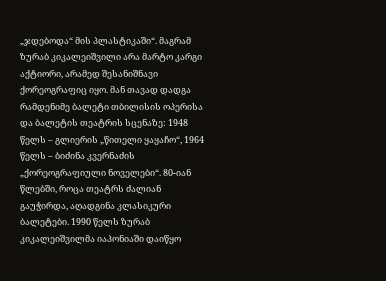„ჯდებოდა“ მის პლასტიკაში“. მაგრამ ზურაბ კიკალეიშვილი არა მარტო კარგი აქტიორი, არამედ შესანიშნავი ქორეოგრაფიც იყო. მან თავად დადგა რამდენიმე ბალეტი თბილისის ოპერისა და ბალეტის თეატრის სცენაზე: 1948 წელს – გლიერის „წითელი ყაყაჩო“, 1964 წელს – ბიძინა კვერნაძის „ქორეოგრაფიული ნოველები“. 80-იან წლებში, როცა თეატრს ძალიან გაუჭირდა, აღადგინა კლასიკური ბალეტები. 1990 წელს ზურაბ კიკალეიშვილმა იაპონიაში დაიწყო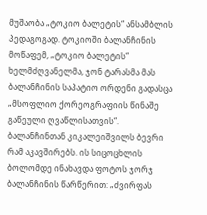მუშაობა „ტოკიო ბალეტის“ ანსამბლის პედაგოგად. ტოკიოში ბალანჩინის მოწაფემ, „ტოკიო ბალეტის“ ხელმძღვანელმა, ჯონ ტარასმა მას ბალანჩინის საპატიო ორდენი გადასცა „მსოფლიო ქორეოგრაფიის წინაშე გაწეული ღვაწლისათვის“. ბალანჩინთან კიკალეიშვილს ბევრი რამ აკავშირებს. ის სიცოცხლის ბოლომდე ინახავდა ფოტოს ჯორჯ ბალანჩინის წარწერით: „ძვირფას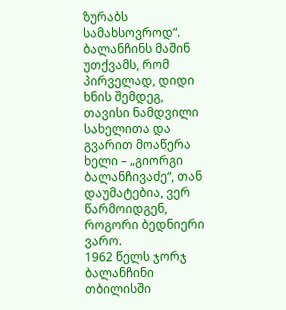ზურაბს სამახსოვროდ“. ბალანჩინს მაშინ უთქვამს, რომ პირველად, დიდი ხნის შემდეგ, თავისი ნამდვილი სახელითა და გვარით მოაწერა ხელი – „გიორგი ბალანჩივაძე“, თან დაუმატებია, ვერ წარმოიდგენ, როგორი ბედნიერი ვარო.
1962 წელს ჯორჯ ბალანჩინი თბილისში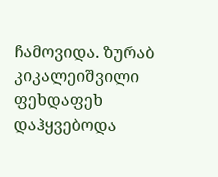ჩამოვიდა. ზურაბ კიკალეიშვილი ფეხდაფეხ დაჰყვებოდა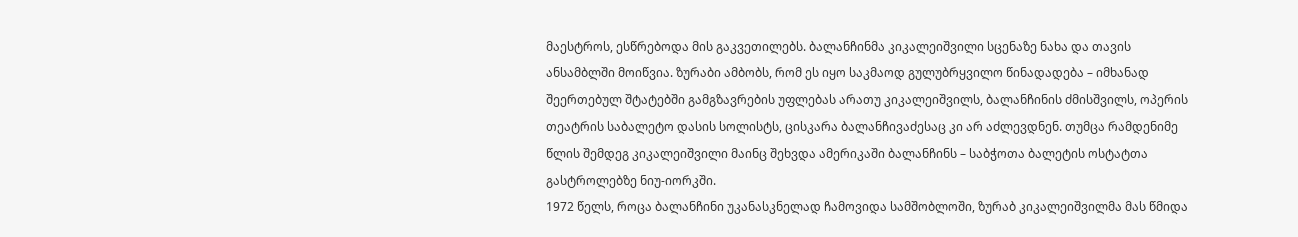მაესტროს, ესწრებოდა მის გაკვეთილებს. ბალანჩინმა კიკალეიშვილი სცენაზე ნახა და თავის ანსამბლში მოიწვია. ზურაბი ამბობს, რომ ეს იყო საკმაოდ გულუბრყვილო წინადადება – იმხანად შეერთებულ შტატებში გამგზავრების უფლებას არათუ კიკალეიშვილს, ბალანჩინის ძმისშვილს, ოპერის თეატრის საბალეტო დასის სოლისტს, ცისკარა ბალანჩივაძესაც კი არ აძლევდნენ. თუმცა რამდენიმე წლის შემდეგ კიკალეიშვილი მაინც შეხვდა ამერიკაში ბალანჩინს – საბჭოთა ბალეტის ოსტატთა გასტროლებზე ნიუ-იორკში.
1972 წელს, როცა ბალანჩინი უკანასკნელად ჩამოვიდა სამშობლოში, ზურაბ კიკალეიშვილმა მას წმიდა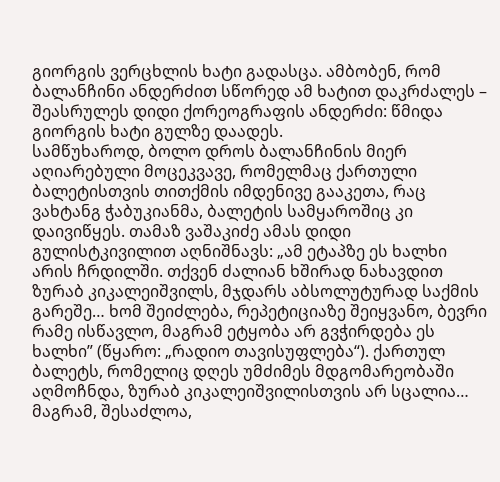გიორგის ვერცხლის ხატი გადასცა. ამბობენ, რომ ბალანჩინი ანდერძით სწორედ ამ ხატით დაკრძალეს – შეასრულეს დიდი ქორეოგრაფის ანდერძი: წმიდა გიორგის ხატი გულზე დაადეს.
სამწუხაროდ, ბოლო დროს ბალანჩინის მიერ აღიარებული მოცეკვავე, რომელმაც ქართული ბალეტისთვის თითქმის იმდენივე გააკეთა, რაც ვახტანგ ჭაბუკიანმა, ბალეტის სამყაროშიც კი დაივიწყეს. თამაზ ვაშაკიძე ამას დიდი გულისტკივილით აღნიშნავს: „ამ ეტაპზე ეს ხალხი არის ჩრდილში. თქვენ ძალიან ხშირად ნახავდით ზურაბ კიკალეიშვილს, მჯდარს აბსოლუტურად საქმის გარეშე… ხომ შეიძლება, რეპეტიციაზე შეიყვანო, ბევრი რამე ისწავლო, მაგრამ ეტყობა არ გვჭირდება ეს ხალხი” (წყარო: „რადიო თავისუფლება“). ქართულ ბალეტს, რომელიც დღეს უმძიმეს მდგომარეობაში აღმოჩნდა, ზურაბ კიკალეიშვილისთვის არ სცალია… მაგრამ, შესაძლოა,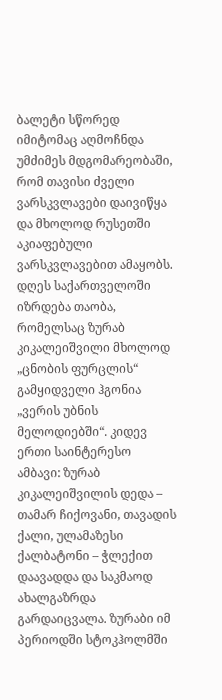ბალეტი სწორედ იმიტომაც აღმოჩნდა უმძიმეს მდგომარეობაში, რომ თავისი ძველი ვარსკვლავები დაივიწყა და მხოლოდ რუსეთში აკიაფებული ვარსკვლავებით ამაყობს. დღეს საქართველოში იზრდება თაობა, რომელსაც ზურაბ კიკალეიშვილი მხოლოდ „ცნობის ფურცლის“ გამყიდველი ჰგონია „ვერის უბნის მელოდიებში“. კიდევ ერთი საინტერესო ამბავი: ზურაბ კიკალეიშვილის დედა – თამარ ჩიქოვანი, თავადის ქალი, ულამაზესი ქალბატონი – ჭლექით დაავადდა და საკმაოდ ახალგაზრდა გარდაიცვალა. ზურაბი იმ პერიოდში სტოკჰოლმში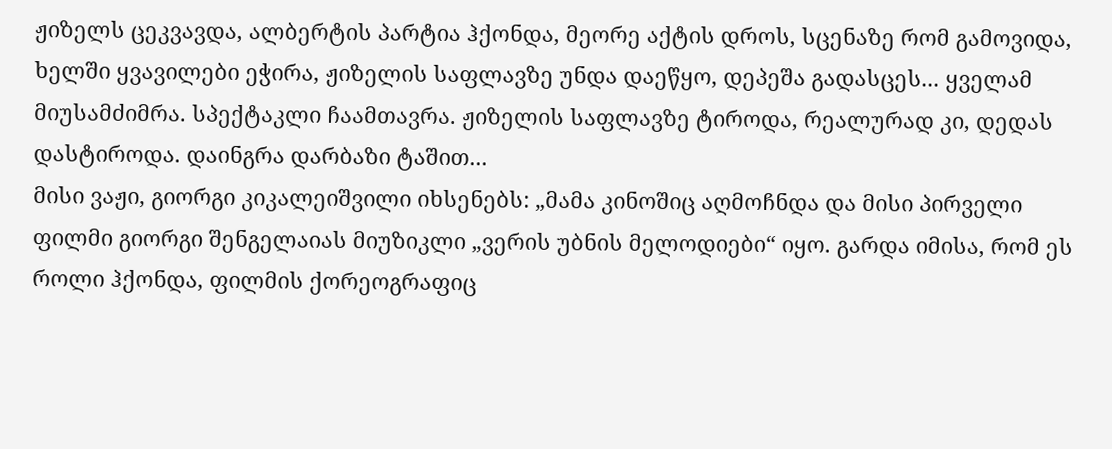ჟიზელს ცეკვავდა, ალბერტის პარტია ჰქონდა, მეორე აქტის დროს, სცენაზე რომ გამოვიდა, ხელში ყვავილები ეჭირა, ჟიზელის საფლავზე უნდა დაეწყო, დეპეშა გადასცეს... ყველამ მიუსამძიმრა. სპექტაკლი ჩაამთავრა. ჟიზელის საფლავზე ტიროდა, რეალურად კი, დედას დასტიროდა. დაინგრა დარბაზი ტაშით...
მისი ვაჟი, გიორგი კიკალეიშვილი იხსენებს: „მამა კინოშიც აღმოჩნდა და მისი პირველი ფილმი გიორგი შენგელაიას მიუზიკლი „ვერის უბნის მელოდიები“ იყო. გარდა იმისა, რომ ეს როლი ჰქონდა, ფილმის ქორეოგრაფიც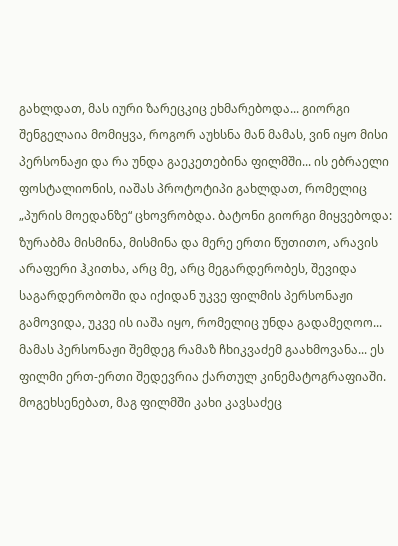გახლდათ, მას იური ზარეცკიც ეხმარებოდა... გიორგი შენგელაია მომიყვა, როგორ აუხსნა მან მამას, ვინ იყო მისი პერსონაჟი და რა უნდა გაეკეთებინა ფილმში... ის ებრაელი ფოსტალიონის, იაშას პროტოტიპი გახლდათ, რომელიც „პურის მოედანზე“ ცხოვრობდა. ბატონი გიორგი მიყვებოდა: ზურაბმა მისმინა, მისმინა და მერე ერთი წუთითო, არავის არაფერი ჰკითხა, არც მე, არც მეგარდერობეს, შევიდა საგარდერობოში და იქიდან უკვე ფილმის პერსონაჟი გამოვიდა, უკვე ის იაშა იყო, რომელიც უნდა გადამეღოო... მამას პერსონაჟი შემდეგ რამაზ ჩხიკვაძემ გაახმოვანა... ეს ფილმი ერთ-ერთი შედევრია ქართულ კინემატოგრაფიაში. მოგეხსენებათ, მაგ ფილმში კახი კავსაძეც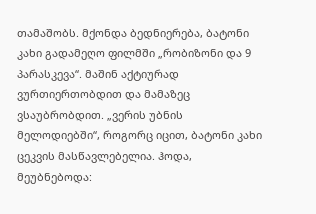თამაშობს. მქონდა ბედნიერება, ბატონი კახი გადამეღო ფილმში „რობიზონი და 9 პარასკევა“. მაშინ აქტიურად ვურთიერთობდით და მამაზეც ვსაუბრობდით. „ვერის უბნის მელოდიებში“, როგორც იცით, ბატონი კახი ცეკვის მასწავლებელია. ჰოდა, მეუბნებოდა: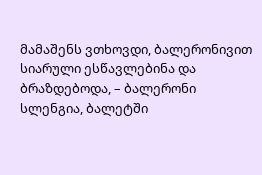მამაშენს ვთხოვდი, ბალერონივით სიარული ესწავლებინა და ბრაზდებოდა, – ბალერონი სლენგია, ბალეტში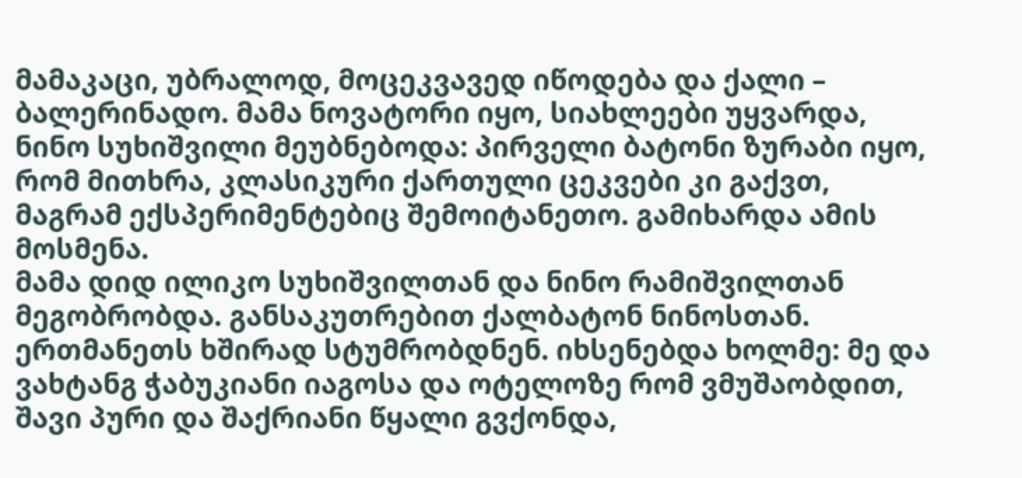მამაკაცი, უბრალოდ, მოცეკვავედ იწოდება და ქალი – ბალერინადო. მამა ნოვატორი იყო, სიახლეები უყვარდა, ნინო სუხიშვილი მეუბნებოდა: პირველი ბატონი ზურაბი იყო, რომ მითხრა, კლასიკური ქართული ცეკვები კი გაქვთ, მაგრამ ექსპერიმენტებიც შემოიტანეთო. გამიხარდა ამის მოსმენა.
მამა დიდ ილიკო სუხიშვილთან და ნინო რამიშვილთან მეგობრობდა. განსაკუთრებით ქალბატონ ნინოსთან. ერთმანეთს ხშირად სტუმრობდნენ. იხსენებდა ხოლმე: მე და ვახტანგ ჭაბუკიანი იაგოსა და ოტელოზე რომ ვმუშაობდით, შავი პური და შაქრიანი წყალი გვქონდა,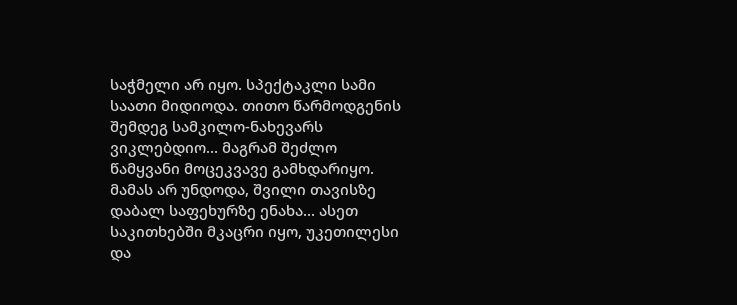საჭმელი არ იყო. სპექტაკლი სამი საათი მიდიოდა. თითო წარმოდგენის შემდეგ სამკილო-ნახევარს ვიკლებდიო... მაგრამ შეძლო წამყვანი მოცეკვავე გამხდარიყო. მამას არ უნდოდა, შვილი თავისზე დაბალ საფეხურზე ენახა... ასეთ საკითხებში მკაცრი იყო, უკეთილესი და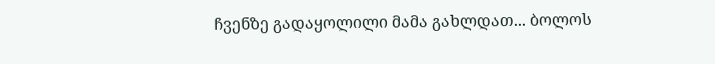ჩვენზე გადაყოლილი მამა გახლდათ... ბოლოს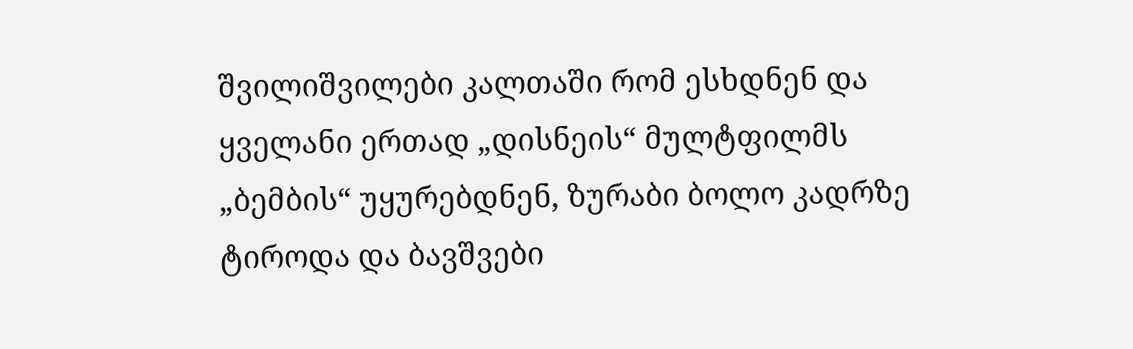შვილიშვილები კალთაში რომ ესხდნენ და ყველანი ერთად „დისნეის“ მულტფილმს „ბემბის“ უყურებდნენ, ზურაბი ბოლო კადრზე ტიროდა და ბავშვები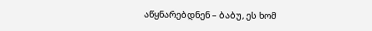აწყნარებდნენ – ბაბუ, ეს ხომ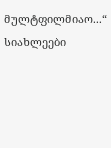მულტფილმიაო...“
სიახლეები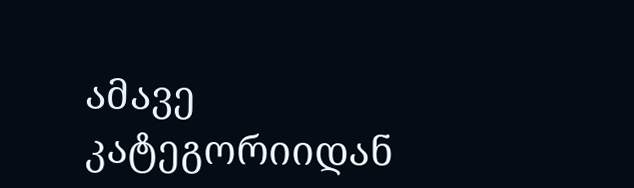ამავე კატეგორიიდან